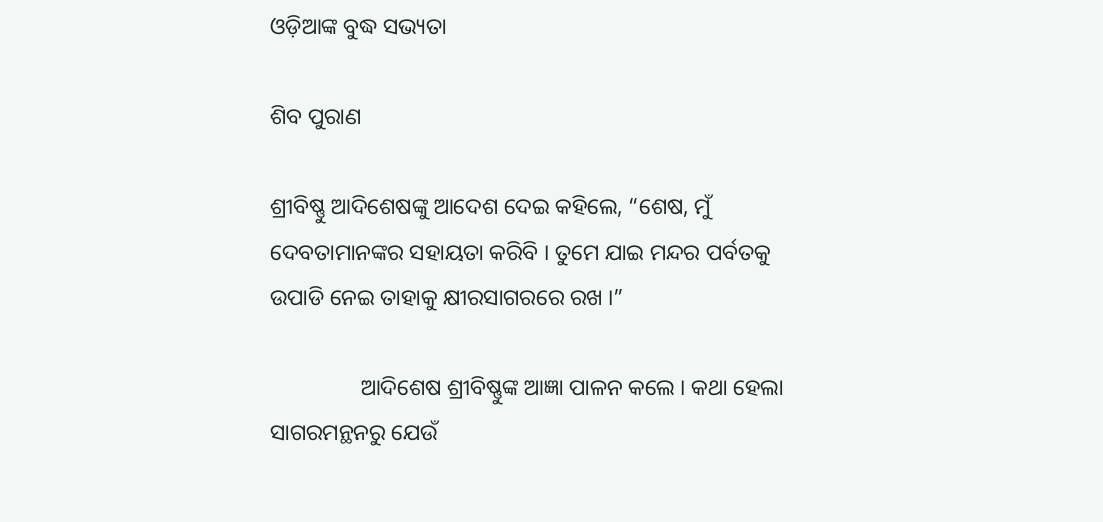ଓଡ଼ିଆଙ୍କ ବୁଦ୍ଧ ସଭ୍ୟତା

ଶିବ ପୁରାଣ

ଶ୍ରୀବିଷ୍ଣୁ ଆଦିଶେଷଙ୍କୁ ଆଦେଶ ଦେଇ କହିଲେ, “ଶେଷ, ମୁଁ ଦେବତାମାନଙ୍କର ସହାୟତା କରିବି । ତୁମେ ଯାଇ ମନ୍ଦର ପର୍ବତକୁ ଉପାଡି ନେଇ ତାହାକୁ କ୍ଷୀରସାଗରରେ ରଖ ।”

                ଆଦିଶେଷ ଶ୍ରୀବିଷ୍ଣୁଙ୍କ ଆଜ୍ଞା ପାଳନ କଲେ । କଥା ହେଲା ସାଗରମନ୍ଥନରୁ ଯେଉଁ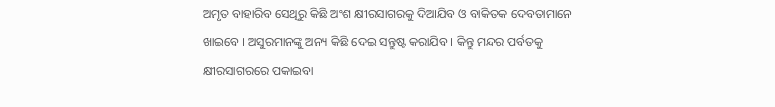ଅମୃତ ବାହାରିବ ସେଥିରୁ କିଛି ଅଂଶ କ୍ଷୀରସାଗରକୁ ଦିଆଯିବ ଓ ବାକିତକ ଦେବତାମାନେ ଖାଇବେ । ଅସୁରମାନଙ୍କୁ ଅନ୍ୟ କିଛି ଦେଇ ସନ୍ତୁଷ୍ଟ କରାଯିବ । କିନ୍ତୁ ମନ୍ଦର ପର୍ବତକୁ କ୍ଷୀରସାଗରରେ ପକାଇବା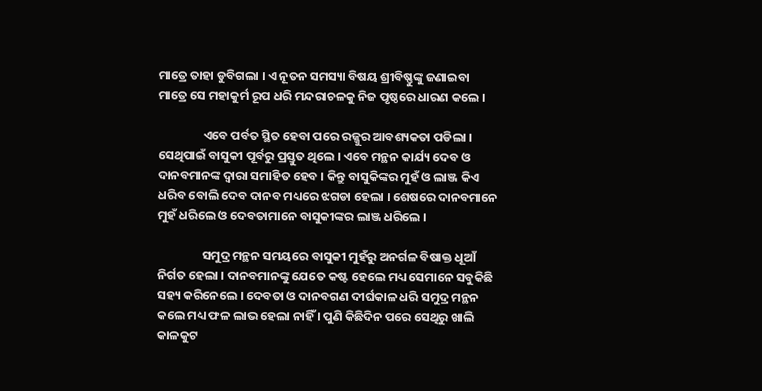ମାତ୍ରେ ତାହା ଡୁବିଗଲା । ଏ ନୂତନ ସମସ୍ୟା ବିଷୟ ଶ୍ରୀବିଷ୍ଣୁଙ୍କୁ ଜଣାଇବା ମାତ୍ରେ ସେ ମହାକୁର୍ମ ରୂପ ଧରି ମନ୍ଦରାଚଳକୁ ନିଜ ପୃଷ୍ଠରେ ଧାରଣ କଲେ ।

                ଏବେ ପର୍ବତ ସ୍ଥିତ ହେବା ପରେ ରଜ୍ଜୁର ଆବଶ୍ୟକତା ପଡିଲା । ସେଥିପାଇଁ ବାସୁକୀ ପୂର୍ବରୁ ପ୍ରସ୍ତୁତ ଥିଲେ । ଏବେ ମନ୍ଥନ କାର୍ଯ୍ୟ ଦେବ ଓ ଦାନବମାନଙ୍କ ଦ୍ୱାରା ସମାହିତ ହେବ । କିନ୍ତୁ ବାସୁକିଙ୍କର ମୁହଁ ଓ ଲାଞ୍ଜ କିଏ ଧରିବ ବୋଲି ଦେବ ଦାନବ ମଧ୍ୟରେ ଝଗଡା ହେଲା । ଶେଷରେ ଦାନବମାନେ ମୁହଁ ଧରିଲେ ଓ ଦେବତାମାନେ ବାସୁକୀଙ୍କର ଲାଞ୍ଜ ଧରିଲେ ।

                ସମୁଦ୍ର ମନ୍ଥନ ସମୟରେ ବାସୁକୀ ମୁହଁରୁ ଅନର୍ଗଳ ବିଷାକ୍ତ ଧୂଆଁ ନିର୍ଗତ ହେଲା । ଦାନବମାନଙ୍କୁ ଯେତେ କଷ୍ଟ ହେଲେ ମଧ୍ୟ ସେମାନେ ସବୁକିଛି ସହ୍ୟ କରିନେଲେ । ଦେବତା ଓ ଦାନବଗଣ ଦୀର୍ଘକାଳ ଧରି ସମୁଦ୍ର ମନ୍ଥନ କଲେ ମଧ୍ୟ ଫଳ ଲାଭ ହେଲା ନାହିଁ । ପୁଣି କିଛିଦିନ ପରେ ସେଥିରୁ ଖାଲି କାଳକୁଟ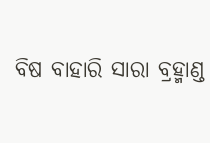ବିଷ ବାହାରି ସାରା ବ୍ରହ୍ମାଣ୍ଡ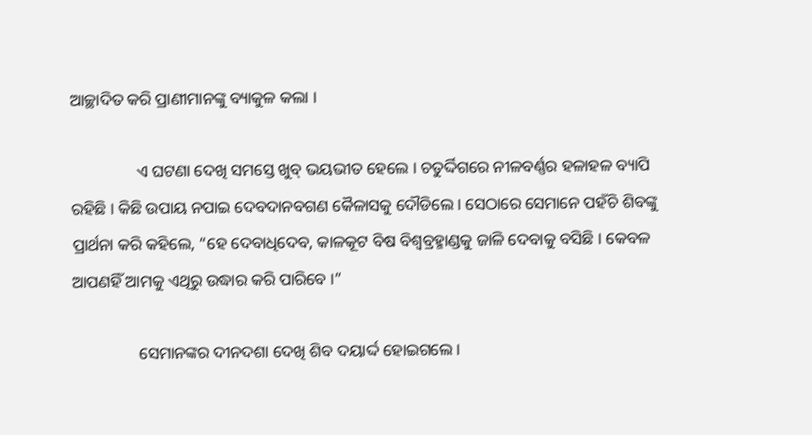ଆଚ୍ଛାଦିତ କରି ପ୍ରାଣୀମାନଙ୍କୁ ବ୍ୟାକୁଳ କଲା ।

                ଏ ଘଟଣା ଦେଖି ସମସ୍ତେ ଖୁବ୍ ଭୟଭୀତ ହେଲେ । ଚତୁର୍ଦ୍ଦିଗରେ ନୀଳବର୍ଣ୍ଣର ହଳାହଳ ବ୍ୟାପି ରହିଛି । କିଛି ଉପାୟ ନପାଇ ଦେବଦାନବଗଣ କୈଳାସକୁ ଦୌଡିଲେ । ସେଠାରେ ସେମାନେ ପହଁଚି ଶିବଙ୍କୁ ପ୍ରାର୍ଥନା କରି କହିଲେ, “ହେ ଦେବାଧିଦେବ, କାଳକୂଟ ବିଷ ବିଶ୍ୱବ୍ରହ୍ମାଣ୍ଡକୁ ଜାଳି ଦେବାକୁ ବସିଛି । କେବଳ ଆପଣହିଁ ଆମକୁ ଏଥିରୁ ଉଦ୍ଧାର କରି ପାରିବେ ।”

                ସେମାନଙ୍କର ଦୀନଦଶା ଦେଖି ଶିବ ଦୟାର୍ଦ୍ଦ ହୋଇଗଲେ ।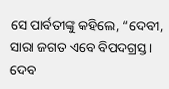ସେ ପାର୍ବତୀଙ୍କୁ କହିଲେ, “ଦେବୀ, ସାରା ଜଗତ ଏବେ ବିପଦଗ୍ରସ୍ତ । ଦେବ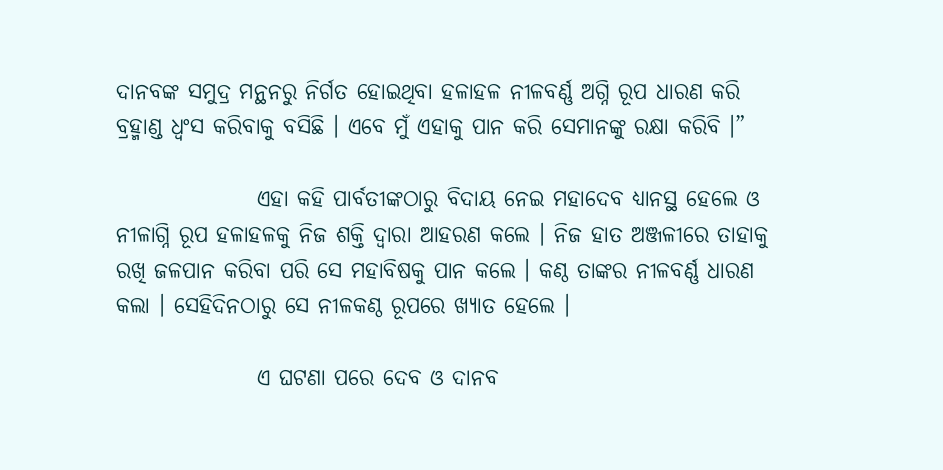ଦାନବଙ୍କ ସମୁଦ୍ର ମନ୍ଥନରୁ ନିର୍ଗତ ହୋଇଥିବା ହଳାହଳ ନୀଳବର୍ଣ୍ଣ ଅଗ୍ନି ରୂପ ଧାରଣ କରି ବ୍ରହ୍ମାଣ୍ଡ ଧ୍ୱଂସ କରିବାକୁ ବସିଛି । ଏବେ ମୁଁ ଏହାକୁ ପାନ କରି ସେମାନଙ୍କୁ ରକ୍ଷା କରିବି ।”

                ଏହା କହି ପାର୍ବତୀଙ୍କଠାରୁ ବିଦାୟ ନେଇ ମହାଦେବ ଧ୍ୟାନସ୍ଥ ହେଲେ ଓ ନୀଳାଗ୍ନି ରୂପ ହଳାହଳକୁ ନିଜ ଶକ୍ତି ଦ୍ୱାରା ଆହରଣ କଲେ । ନିଜ ହାତ ଅଞ୍ଜଳୀରେ ତାହାକୁ ରଖି ଜଳପାନ କରିବା ପରି ସେ ମହାବିଷକୁ ପାନ କଲେ । କଣ୍ଠ ତାଙ୍କର ନୀଳବର୍ଣ୍ଣ ଧାରଣ କଲା । ସେହିଦିନଠାରୁ ସେ ନୀଳକଣ୍ଠ ରୂପରେ ଖ୍ୟାତ ହେଲେ ।

                ଏ ଘଟଣା ପରେ ଦେବ ଓ ଦାନବ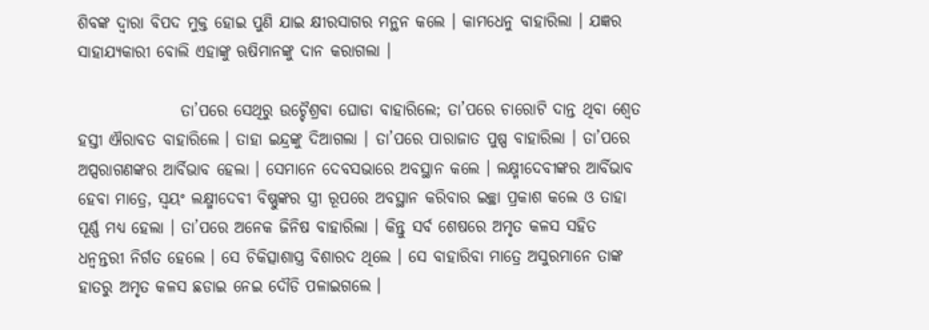ଶିବଙ୍କ ଦ୍ୱାରା ବିପଦ ମୁକ୍ତ ହୋଇ ପୁଣି ଯାଇ କ୍ଷୀରସାଗର ମନ୍ଥନ କଲେ । କାମଧେନୁ ବାହାରିଲା । ଯଜ୍ଞର ସାହାଯ୍ୟକାରୀ ବୋଲି ଏହାଙ୍କୁ ଋଷିମାନଙ୍କୁ ଦାନ କରାଗଲା ।

                ତା’ପରେ ସେଥିରୁ ଉଚ୍ଚୈଶ୍ରବା ଘୋଡା ବାହାରିଲେ; ତା’ପରେ ଚାରୋଟି ଦାନ୍ତ ଥିବା ଶ୍ୱେତ ହସ୍ତୀ ଐରାବତ ବାହାରିଲେ । ତାହା ଇନ୍ଦ୍ରଙ୍କୁ ଦିଆଗଲା । ତା’ପରେ ପାରାଜାତ ପୁଷ୍ପ ବାହାରିଲା । ତା’ପରେ ଅପ୍ସରାଗଣଙ୍କର ଆର୍ବିଭାବ ହେଲା । ସେମାନେ ଦେବସଭାରେ ଅବସ୍ଥାନ କଲେ । ଲକ୍ଷ୍ମୀଦେବୀଙ୍କର ଆର୍ବିଭାବ ହେବା ମାତ୍ରେ, ସ୍ୱୟଂ ଲକ୍ଷ୍ମୀଦେବୀ ବିଷ୍ଣୁଙ୍କର ସ୍ତ୍ରୀ ରୂପରେ ଅବସ୍ଥାନ କରିବାର ଇଚ୍ଛା ପ୍ରକାଶ କଲେ ଓ ତାହା ପୂର୍ଣ୍ଣ ମଧ୍ୟ ହେଲା । ତା’ପରେ ଅନେକ ଜିନିଷ ବାହାରିଲା । କିନ୍ତୁ ସର୍ବ ଶେଷରେ ଅମୃତ କଳସ ସହିତ ଧନ୍ୱନ୍ତରୀ ନିର୍ଗତ ହେଲେ । ସେ ଚିକିତ୍ସାଶାସ୍ତ୍ର ବିଶାରଦ ଥିଲେ । ସେ ବାହାରିବା ମାତ୍ରେ ଅସୁରମାନେ ତାଙ୍କ ହାତରୁ ଅମୃତ କଳସ ଛଡାଇ ନେଇ ଦୌଡି ପଳାଇଗଲେ ।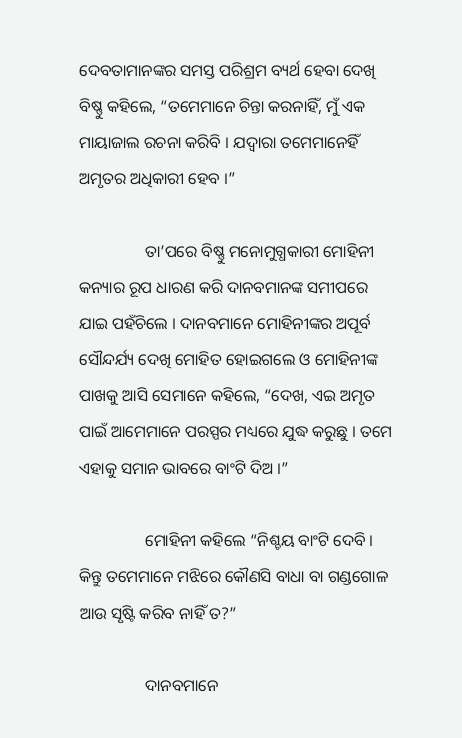ଦେବତାମାନଙ୍କର ସମସ୍ତ ପରିଶ୍ରମ ବ୍ୟର୍ଥ ହେବା ଦେଖି ବିଷ୍ଣୁ କହିଲେ, “ତମେମାନେ ଚିନ୍ତା କରନାହିଁ, ମୁଁ ଏକ ମାୟାଜାଲ ରଚନା କରିବି । ଯଦ୍ୱାରା ତମେମାନେହିଁ ଅମୃତର ଅଧିକାରୀ ହେବ ।”

                ତା’ପରେ ବିଷ୍ଣୁ ମନୋମୁଗ୍ଧକାରୀ ମୋହିନୀ କନ୍ୟାର ରୂପ ଧାରଣ କରି ଦାନବମାନଙ୍କ ସମୀପରେ ଯାଇ ପହଁଚିଲେ । ଦାନବମାନେ ମୋହିନୀଙ୍କର ଅପୂର୍ବ ସୌନ୍ଦର୍ଯ୍ୟ ଦେଖି ମୋହିତ ହୋଇଗଲେ ଓ ମୋହିନୀଙ୍କ ପାଖକୁ ଆସି ସେମାନେ କହିଲେ, “ଦେଖ, ଏଇ ଅମୃତ ପାଇଁ ଆମେମାନେ ପରସ୍ପର ମଧ୍ୟରେ ଯୁଦ୍ଧ କରୁଛୁ । ତମେ ଏହାକୁ ସମାନ ଭାବରେ ବାଂଟି ଦିଅ ।”

                ମୋହିନୀ କହିଲେ “ନିଶ୍ଚୟ ବାଂଟି ଦେବି । କିନ୍ତୁ ତମେମାନେ ମଝିରେ କୌଣସି ବାଧା ବା ଗଣ୍ଡଗୋଳ ଆଉ ସୃଷ୍ଟି କରିବ ନାହିଁ ତ?”

                ଦାନବମାନେ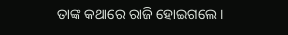ତାଙ୍କ କଥାରେ ରାଜି ହୋଇଗଲେ ।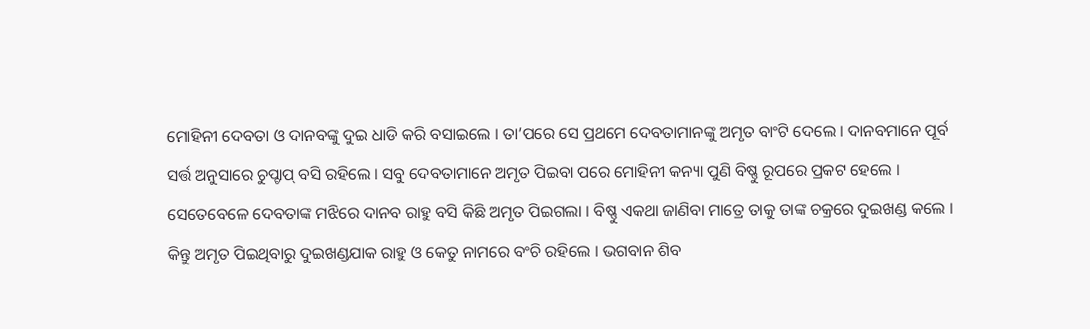ମୋହିନୀ ଦେବତା ଓ ଦାନବଙ୍କୁ ଦୁଇ ଧାଡି କରି ବସାଇଲେ । ତା’ପରେ ସେ ପ୍ରଥମେ ଦେବତାମାନଙ୍କୁ ଅମୃତ ବାଂଟି ଦେଲେ । ଦାନବମାନେ ପୂର୍ବ ସର୍ତ୍ତ ଅନୁସାରେ ଚୁପ୍ଚାପ୍ ବସି ରହିଲେ । ସବୁ ଦେବତାମାନେ ଅମୃତ ପିଇବା ପରେ ମୋହିନୀ କନ୍ୟା ପୁଣି ବିଷ୍ଣୁ ରୂପରେ ପ୍ରକଟ ହେଲେ । ସେତେବେଳେ ଦେବତାଙ୍କ ମଝିରେ ଦାନବ ରାହୁ ବସି କିଛି ଅମୃତ ପିଇଗଲା । ବିଷ୍ଣୁ ଏକଥା ଜାଣିବା ମାତ୍ରେ ତାକୁ ତାଙ୍କ ଚକ୍ରରେ ଦୁଇଖଣ୍ଡ କଲେ । କିନ୍ତୁ ଅମୃତ ପିଇଥିବାରୁ ଦୁଇଖଣ୍ଡଯାକ ରାହୁ ଓ କେତୁ ନାମରେ ବଂଚି ରହିଲେ । ଭଗବାନ ଶିବ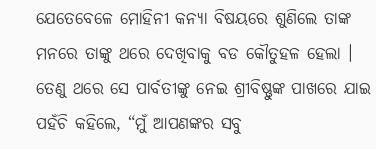ଯେତେବେଳେ ମୋହିନୀ କନ୍ୟା ବିଷୟରେ ଶୁଣିଲେ ତାଙ୍କ ମନରେ ତାଙ୍କୁ ଥରେ ଦେଖିବାକୁ ବଡ କୌତୁହଳ ହେଲା । ତେଣୁ ଥରେ ସେ ପାର୍ବତୀଙ୍କୁ ନେଇ ଶ୍ରୀବିଷ୍ଣୁଙ୍କ ପାଖରେ ଯାଇ ପହଁଚି କହିଲେ, “ମୁଁ ଆପଣଙ୍କର ସବୁ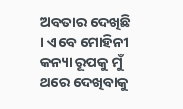ଅବତାର ଦେଖିଛି । ଏବେ ମୋହିନୀ କନ୍ୟା ରୂପକୁ ମୁଁ ଥରେ ଦେଖିବାକୁ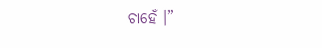ଚାହେଁ ।”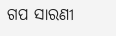ଗପ ସାରଣୀ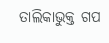ତାଲିକାଭୁକ୍ତ ଗପ